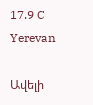17.9 C
Yerevan

Ավելի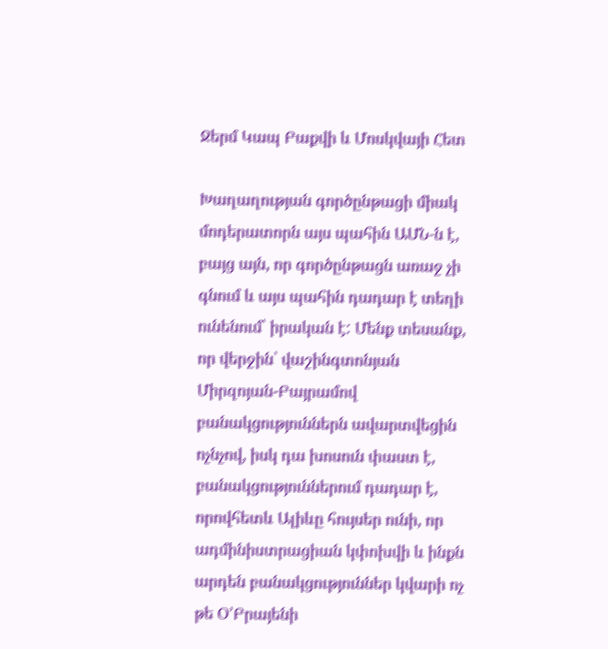Ջերմ Կապ Բաքվի և Մոսկվայի Հետ

Խաղաղության գործընթացի միակ մոդերատորն այս պահին ԱՄՆ‑ն է, բայց այն, որ գործընթացն առաջ չի գնում և այս պահին դադար է տեղի ունենում՝ իրական է: Մենք տեսանք, որ վերջին՝ վաշինգտոնյան Միրզոյան-Բայրամով բանակցություններն ավարտվեցին ոչնչով, իսկ դա խոսուն փաստ է, բանակցություններում դադար է, որովհետև Ալիևը հույսեր ունի, որ ադմինիստրացիան կփոխվի և ինքն արդեն բանակցություններ կվարի ոչ թե Օ’Բրայենի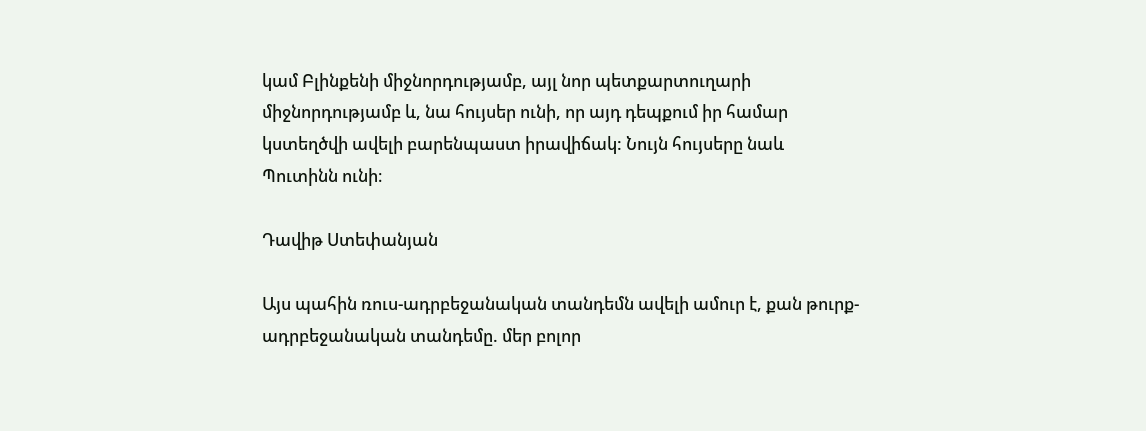կամ Բլինքենի միջնորդությամբ, այլ նոր պետքարտուղարի միջնորդությամբ և, նա հույսեր ունի, որ այդ դեպքում իր համար կստեղծվի ավելի բարենպաստ իրավիճակ: Նույն հույսերը նաև Պուտինն ունի։

Դավիթ Ստեփանյան

Այս պահին ռուս-ադրբեջանական տանդեմն ավելի ամուր է, քան թուրք-ադրբեջանական տանդեմը. մեր բոլոր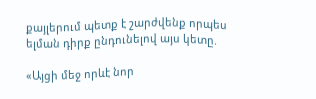քայլերում պետք է շարժվենք որպես ելման դիրք ընդունելով այս կետը.

«Այցի մեջ որևէ նոր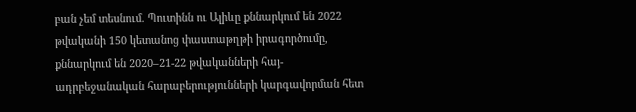բան չեմ տեսնում. Պուտինն ու Ալիևը քննարկում են 2022 թվականի 150 կետանոց փաստաթղթի իրագործումը, քննարկում են 2020–21-22 թվականների հայ-ադրբեջանական հարաբերությունների կարգավորման հետ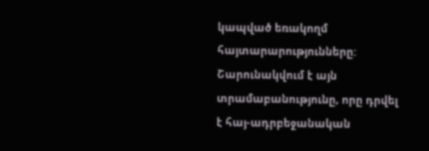կապված եռակողմ հայտարարությունները: Շարունակվում է այն տրամաբանությունը, որը դրվել է հայ-ադրբեջանական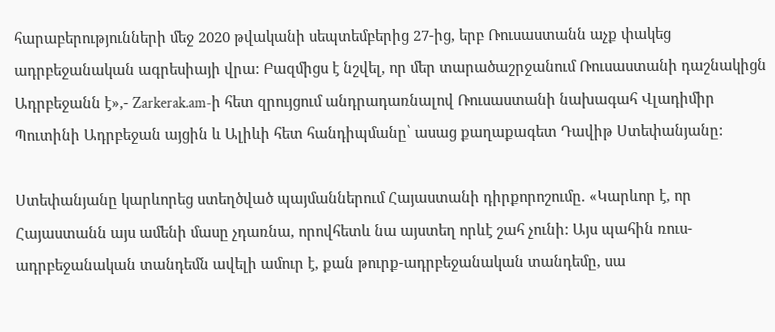հարաբերությունների մեջ 2020 թվականի սեպտեմբերից 27-ից, երբ Ռուսաստանն աչք փակեց ադրբեջանական ագրեսիայի վրա: Բազմիցս է նշվել, որ մեր տարածաշրջանում Ռուսաստանի դաշնակիցն Ադրբեջանն է»,- Zarkerak.am‑ի հետ զրույցում անդրադառնալով Ռուսաստանի նախագահ Վլադիմիր Պուտինի Ադրբեջան այցին և Ալիևի հետ հանդիպմանը՝ ասաց քաղաքագետ Դավիթ Ստեփանյանը:

Ստեփանյանը կարևորեց ստեղծված պայմաններում Հայաստանի դիրքորոշումը. «Կարևոր է, որ Հայաստանն այս ամենի մասը չդառնա, որովհետև նա այստեղ որևէ շահ չունի: Այս պահին ռուս-ադրբեջանական տանդեմն ավելի ամուր է, քան թուրք-ադրբեջանական տանդեմը, սա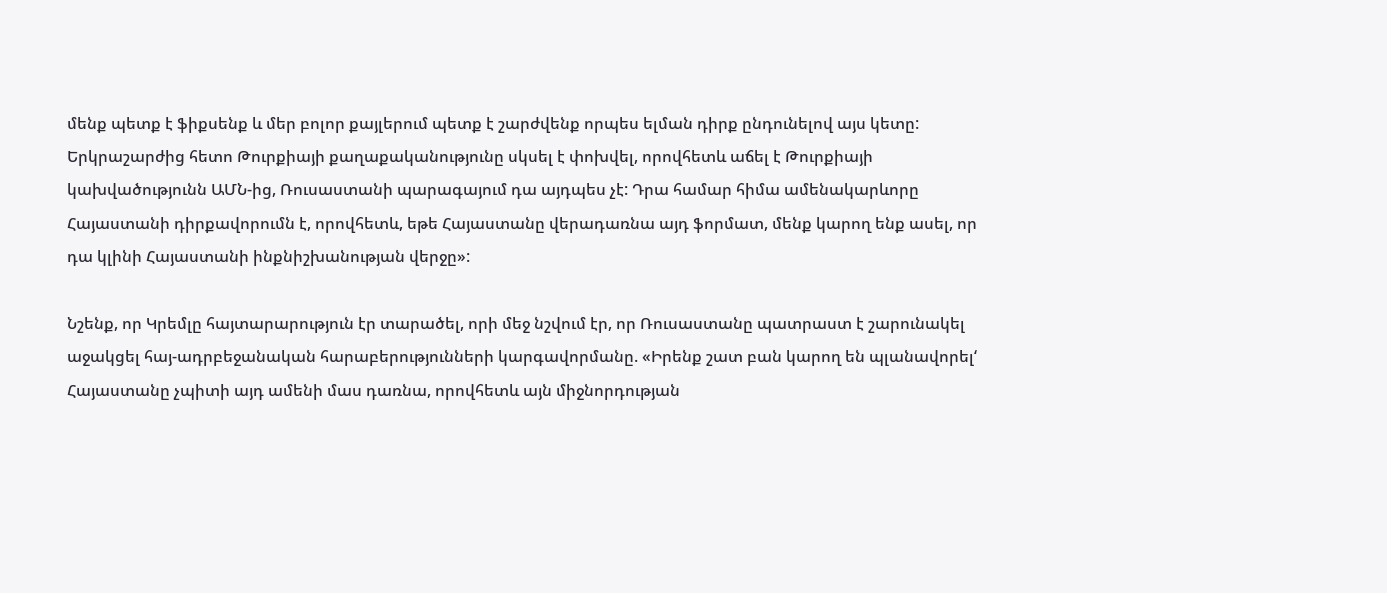մենք պետք է ֆիքսենք և մեր բոլոր քայլերում պետք է շարժվենք որպես ելման դիրք ընդունելով այս կետը: Երկրաշարժից հետո Թուրքիայի քաղաքականությունը սկսել է փոխվել, որովհետև աճել է Թուրքիայի կախվածությունն ԱՄՆ-ից, Ռուսաստանի պարագայում դա այդպես չէ: Դրա համար հիմա ամենակարևորը Հայաստանի դիրքավորումն է, որովհետև, եթե Հայաստանը վերադառնա այդ ֆորմատ, մենք կարող ենք ասել, որ դա կլինի Հայաստանի ինքնիշխանության վերջը»:

Նշենք, որ Կրեմլը հայտարարություն էր տարածել, որի մեջ նշվում էր, որ Ռուսաստանը պատրաստ է շարունակել աջակցել հայ-ադրբեջանական հարաբերությունների կարգավորմանը. «Իրենք շատ բան կարող են պլանավորել‘ Հայաստանը չպիտի այդ ամենի մաս դառնա, որովհետև այն միջնորդության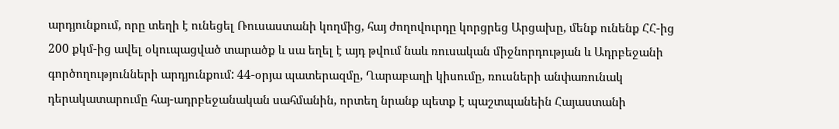արդյունքում, որը տեղի է ունեցել Ռուսաստանի կողմից, հայ ժողովուրդը կորցրեց Արցախը, մենք ունենք ՀՀ-ից 200 քկմ-ից ավել օկուպացված տարածք և սա եղել է այդ թվում նաև ռուսական միջնորդության և Ադրբեջանի գործողությունների արդյունքում: 44-օրյա պատերազմը, Ղարաբաղի կիսումը, ռուսների անփառունակ դերակատարումը հայ-ադրբեջանական սահմանին, որտեղ նրանք պետք է պաշտպանեին Հայաստանի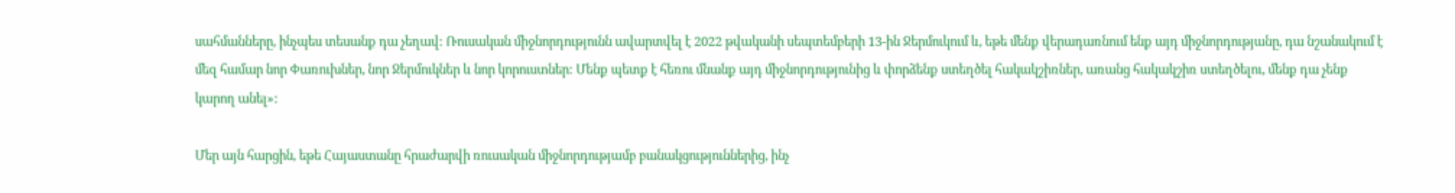սահմանները, ինչպես տեսանք դա չեղավ: Ռուսական միջնորդությունն ավարտվել է 2022 թվականի սեպտեմբերի 13-ին Ջերմուկում և, եթե մենք վերադառնում ենք այդ միջնորդությանը, դա նշանակում է մեզ համար նոր Փառուխներ, նոր Ջերմուկներ և նոր կորուստներ: Մենք պետք է հեռու մնանք այդ միջնորդությունից և փորձենք ստեղծել հակակշիռներ, առանց հակակշիռ ստեղծելու, մենք դա չենք կարող անել»:

Մեր այն հարցին, եթե Հայաստանը հրաժարվի ռուսական միջնորդությամբ բանակցություններից, ինչ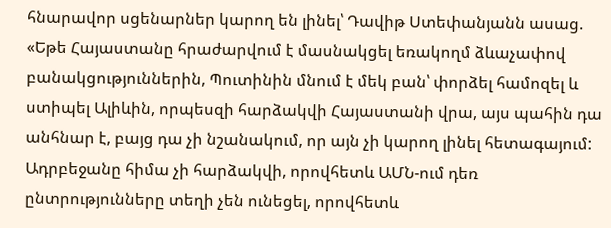հնարավոր սցենարներ կարող են լինել՝ Դավիթ Ստեփանյանն ասաց. «Եթե Հայաստանը հրաժարվում է մասնակցել եռակողմ ձևաչափով բանակցություններին, Պուտինին մնում է մեկ բան՝ փորձել համոզել և ստիպել Ալիևին, որպեսզի հարձակվի Հայաստանի վրա, այս պահին դա անհնար է, բայց դա չի նշանակում, որ այն չի կարող լինել հետագայում: Ադրբեջանը հիմա չի հարձակվի, որովհետև ԱՄՆ-ում դեռ ընտրությունները տեղի չեն ունեցել, որովհետև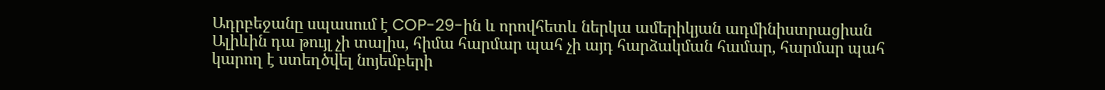Ադրբեջանը սպասում է COP-29-ին և որովհետև ներկա ամերիկյան ադմինիստրացիան Ալիևին դա թույլ չի տալիս, հիմա հարմար պահ չի այդ հարձակման համար, հարմար պահ կարող է ստեղծվել նոյեմբերի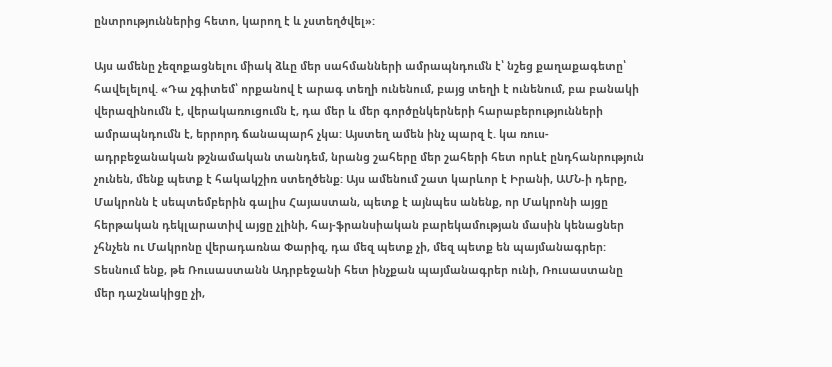ընտրություններից հետո, կարող է և չստեղծվել»:

Այս ամենը չեզոքացնելու միակ ձևը մեր սահմանների ամրապնդումն է՝ նշեց քաղաքագետը՝ հավելելով. «Դա չգիտեմ՝ որքանով է արագ տեղի ունենում, բայց տեղի է ունենում, բա բանակի վերազինումն է, վերակառուցումն է, դա մեր և մեր գործընկերների հարաբերությունների ամրապնդումն է, երրորդ ճանապարհ չկա: Այստեղ ամեն ինչ պարզ է. կա ռուս-ադրբեջանական թշնամական տանդեմ, նրանց շահերը մեր շահերի հետ որևէ ընդհանրություն չունեն, մենք պետք է հակակշիռ ստեղծենք: Այս ամենում շատ կարևոր է Իրանի, ԱՄՆ‑ի դերը, Մակրոնն է սեպտեմբերին գալիս Հայաստան, պետք է այնպես անենք, որ Մակրոնի այցը հերթական դեկլարատիվ այցը չլինի, հայ-ֆրանսիական բարեկամության մասին կենացներ չհնչեն ու Մակրոնը վերադառնա Փարիզ, դա մեզ պետք չի, մեզ պետք են պայմանագրեր: Տեսնում ենք, թե Ռուսաստանն Ադրբեջանի հետ ինչքան պայմանագրեր ունի, Ռուսաստանը մեր դաշնակիցը չի,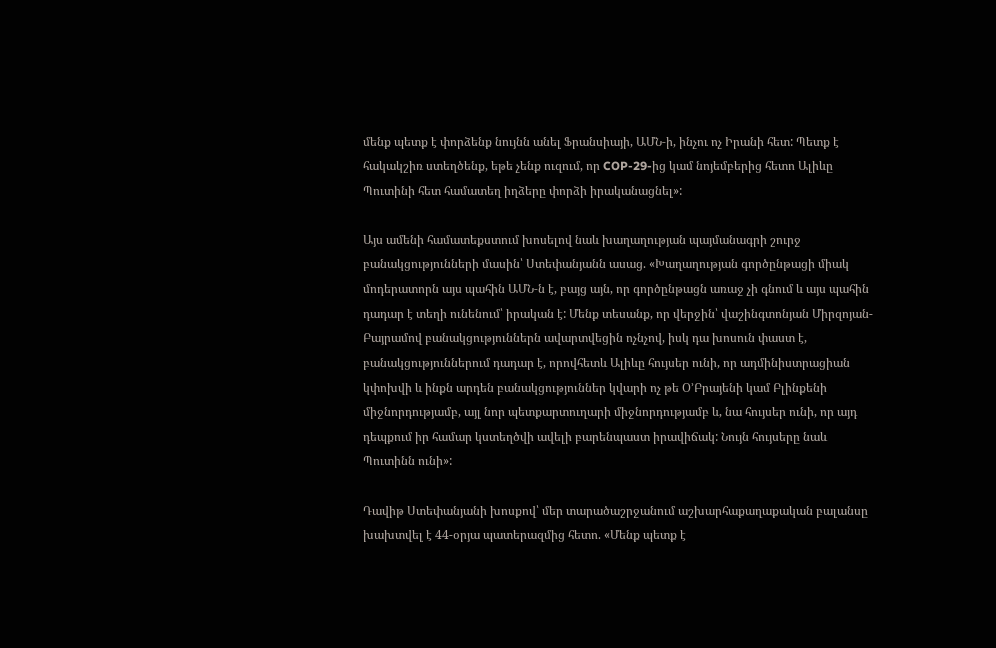մենք պետք է փորձենք նույնն անել Ֆրանսիայի, ԱՄՆ‑ի, ինչու ոչ Իրանի հետ: Պետք է հակակշիռ ստեղծենք, եթե չենք ուզում, որ COP-29-ից կամ նոյեմբերից հետո Ալիևը Պուտինի հետ համատեղ իղձերը փորձի իրականացնել»:

Այս ամենի համատեքստում խոսելով նաև խաղաղության պայմանագրի շուրջ բանակցությունների մասին՝ Ստեփանյանն ասաց. «Խաղաղության գործընթացի միակ մոդերատորն այս պահին ԱՄՆ‑ն է, բայց այն, որ գործընթացն առաջ չի գնում և այս պահին դադար է տեղի ունենում՝ իրական է: Մենք տեսանք, որ վերջին՝ վաշինգտոնյան Միրզոյան-Բայրամով բանակցություններն ավարտվեցին ոչնչով, իսկ դա խոսուն փաստ է, բանակցություններում դադար է, որովհետև Ալիևը հույսեր ունի, որ ադմինիստրացիան կփոխվի և ինքն արդեն բանակցություններ կվարի ոչ թե Օ’Բրայենի կամ Բլինքենի միջնորդությամբ, այլ նոր պետքարտուղարի միջնորդությամբ և, նա հույսեր ունի, որ այդ դեպքում իր համար կստեղծվի ավելի բարենպաստ իրավիճակ: Նույն հույսերը նաև Պուտինն ունի»:

Դավիթ Ստեփանյանի խոսքով՝ մեր տարածաշրջանում աշխարհաքաղաքական բալանսը խախտվել է 44-օրյա պատերազմից հետո. «Մենք պետք է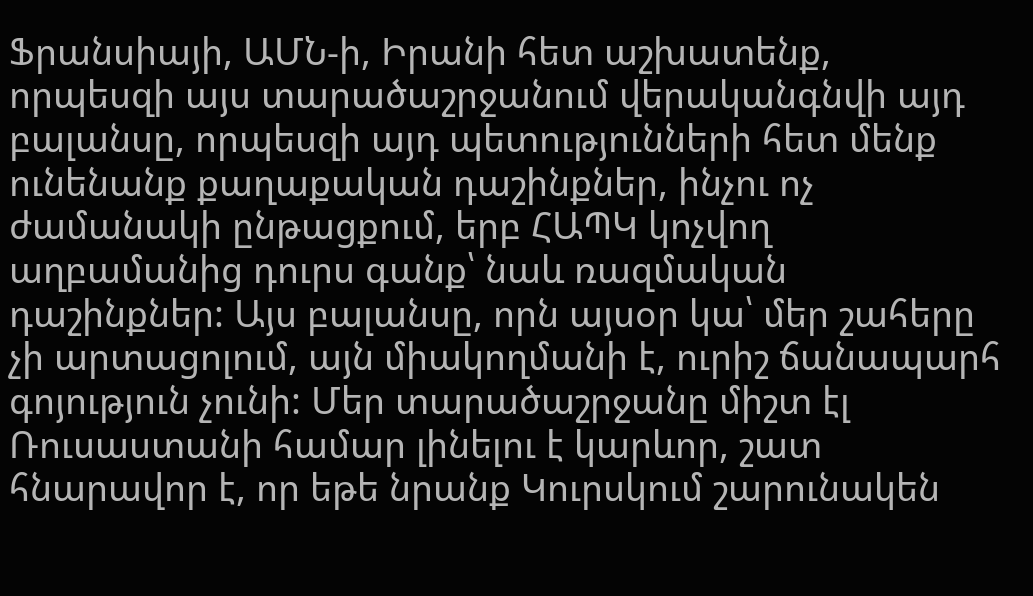Ֆրանսիայի, ԱՄՆ‑ի, Իրանի հետ աշխատենք, որպեսզի այս տարածաշրջանում վերականգնվի այդ բալանսը, որպեսզի այդ պետությունների հետ մենք ունենանք քաղաքական դաշինքներ, ինչու ոչ ժամանակի ընթացքում, երբ ՀԱՊԿ կոչվող աղբամանից դուրս գանք՝ նաև ռազմական դաշինքներ: Այս բալանսը, որն այսօր կա՝ մեր շահերը չի արտացոլում, այն միակողմանի է, ուրիշ ճանապարհ գոյություն չունի: Մեր տարածաշրջանը միշտ էլ Ռուսաստանի համար լինելու է կարևոր, շատ հնարավոր է, որ եթե նրանք Կուրսկում շարունակեն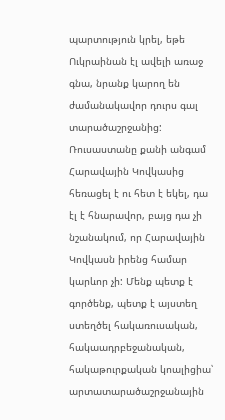պարտություն կրել, եթե Ուկրաինան էլ ավելի առաջ գնա, նրանք կարող են ժամանակավոր դուրս գալ տարածաշրջանից: Ռուսաստանը քանի անգամ Հարավային Կովկասից հեռացել է ու հետ է եկել, դա էլ է հնարավոր, բայց դա չի նշանակում, որ Հարավային Կովկասն իրենց համար կարևոր չի: Մենք պետք է գործենք, պետք է այստեղ ստեղծել հակառուսական, հակաադրբեջանական, հակաթուրքական կոալիցիա՝ արտատարածաշրջանային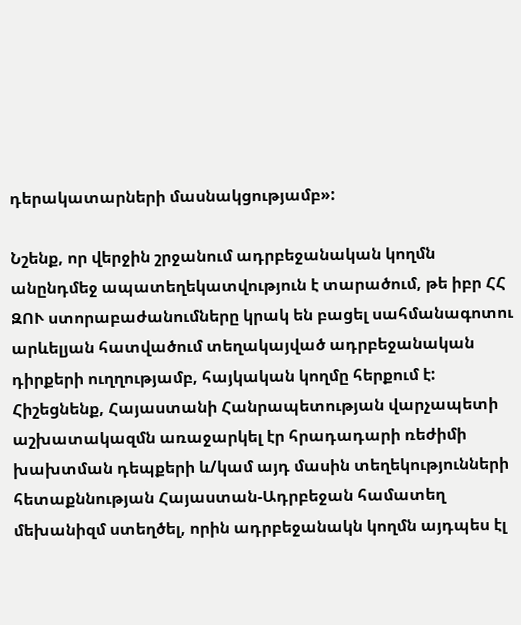դերակատարների մասնակցությամբ»:

Նշենք, որ վերջին շրջանում ադրբեջանական կողմն անընդմեջ ապատեղեկատվություն է տարածում, թե իբր ՀՀ ԶՈՒ ստորաբաժանումները կրակ են բացել սահմանագոտու արևելյան հատվածում տեղակայված ադրբեջանական դիրքերի ուղղությամբ, հայկական կողմը հերքում է: Հիշեցնենք, Հայաստանի Հանրապետության վարչապետի աշխատակազմն առաջարկել էր հրադադարի ռեժիմի խախտման դեպքերի և/կամ այդ մասին տեղեկությունների հետաքննության Հայաստան-Ադրբեջան համատեղ մեխանիզմ ստեղծել, որին ադրբեջանակն կողմն այդպես էլ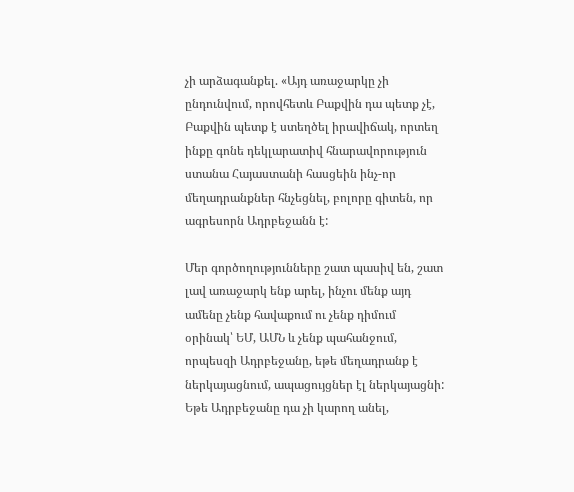չի արձագանքել. «Այդ առաջարկը չի ընդունվում, որովհետև Բաքվին դա պետք չէ, Բաքվին պետք է ստեղծել իրավիճակ, որտեղ ինքը գոնե դեկլարատիվ հնարավորություն ստանա Հայաստանի հասցեին ինչ-որ մեղադրանքներ հնչեցնել, բոլորը գիտեն, որ ագրեսորն Ադրբեջանն է:

Մեր գործողությունները շատ պասիվ են, շատ լավ առաջարկ ենք արել, ինչու մենք այդ ամենը չենք հավաքում ու չենք դիմում օրինակ՝ ԵՄ, ԱՄՆ և չենք պահանջում, որպեսզի Ադրբեջանը, եթե մեղադրանք է ներկայացնում, ապացույցներ էլ ներկայացնի: Եթե Ադրբեջանը դա չի կարող անել,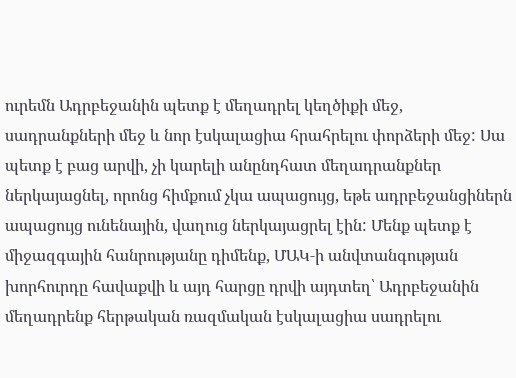ուրեմն Ադրբեջանին պետք է մեղադրել կեղծիքի մեջ, սադրանքների մեջ և նոր էսկալացիա հրահրելու փորձերի մեջ: Սա պետք է բաց արվի, չի կարելի անընդհատ մեղադրանքներ ներկայացնել, որոնց հիմքում չկա ապացույց, եթե ադրբեջանցիներն ապացույց ունենային, վաղուց ներկայացրել էին: Մենք պետք է միջազգային հանրությանը դիմենք, ՄԱԿ‑ի անվտանգության խորհուրդը հավաքվի և այդ հարցը դրվի այդտեղ՝ Ադրբեջանին մեղադրենք հերթական ռազմական էսկալացիա սադրելու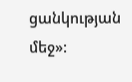ցանկության մեջ»: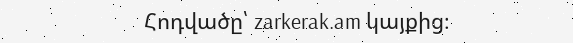Հոդվածը՝ zarkerak.am կայքից։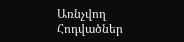Առնչվող Հոդվածներ